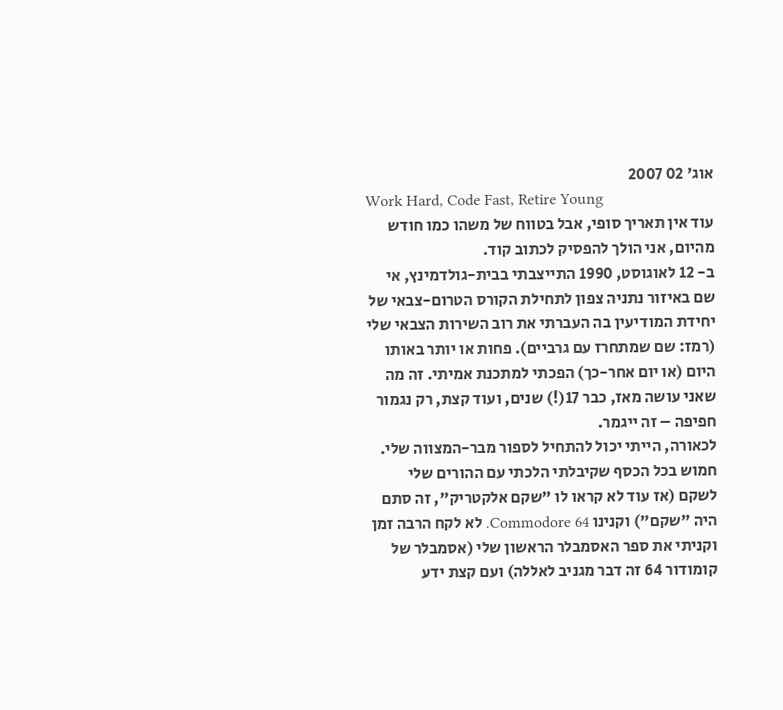אוג' 02 2007
Work Hard, Code Fast, Retire Young
עוד אין תאריך סופי, אבל בטווח של משהו כמו חודש מהיום, אני הולך להפסיק לכתוב קוד.
ב- 12 לאוגוסט, 1990 התייצבתי בבית-גולדמינץ, אי שם באיזור נתניה צפון לתחילת הקורס הטרום-צבאי של יחידת המודיעין בה העברתי את רוב השירות הצבאי שלי (רמז: שם שמתחרז עם גרביים). פחות או יותר באותו היום (או יום אחר-כך) הפכתי למתכנת אמיתי. זה מה שאני עושה מאז, כבר 17(!) שנים, ועוד קצת, רק נגמור חפיפה – זה ייגמר.
לכאורה, הייתי יכול להתחיל לספור מבר-המצווה שלי. חמוש בכל הכסף שקיבלתי הלכתי עם ההורים שלי לשקם (אז עוד לא קראו לו "שקם אלקטריק", זה סתם היה "שקם") וקנינו Commodore 64. לא לקח הרבה זמן וקניתי את ספר האסמבלר הראשון שלי (אסמבלר של קומודור 64 זה דבר מגניב לאללה) ועם קצת ידע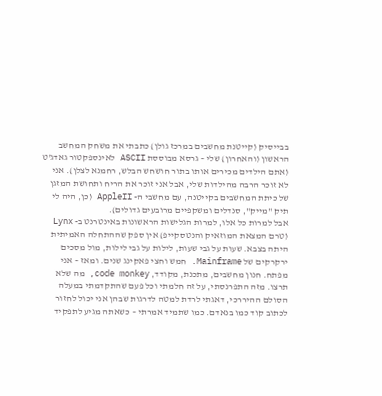בבייסיק (קייטנת מחשבים במרכז גולן) כתבתי את משחק המחשב הראשון (והאחרון) שלי – גרסא מבוססת ASCII לאינספקטור גאדג'ט (אתם הילדים מכירים אותו בתור חושחש הבלש, רחמנא לצלן). אני לא זוכר הרבה מהילדות שלי, אבל אני זוכר את הריח ותחושת המזגן של כיתת המחשבים בקייטנה, עם מחשבי ה- AppleII (כן, היה לי תיק "מייק", סנדלים ומשקפיים מרובעים גדולים).
אבל למרות כל אלו, למרות הגלישות הראשונות באינטרנט ב- Lynx (טרם המצאת המוזאיק והנטסקייפ) אין ספק שההתחלה האמיתית היתה בצבא. שעות על גבי שעות, לילות על גבי לילות, מול מסכים ירקרקים של Mainframe. חמש וחצי פאקינג שנים. ומאז – אני מפתח. חנון מחשבים, מתכנת, מקודד, code monkey, מה שלא תרצו. מזה התפרנסתי, על זה חלמתי וכל פעם שהתקדמתי במעלה הסולם ההיררכי, דאגתי לרדת למטה לדרגות שבהן אני יכול לחזור לכתוב קוד כמו בנאדם. כמו שתמיד אמרתי – כשאתה מגיע לתפקיד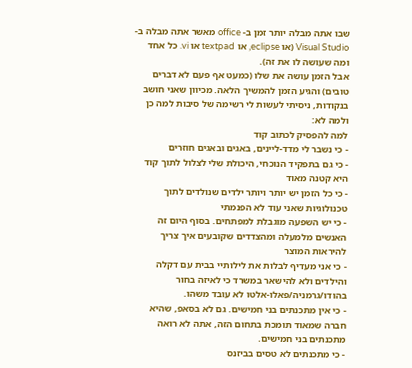שבו אתה מבלה יותר זמן ב- office מאשר אתה מבלה ב- Visual Studio (או eclipse, או textpad או vi. כל אחד ומה שעושה לו את זה).
אבל הזמן עושה את שלו (כמעט אף פעם לא דברים טובים) והגיע הזמן להמשיך הלאה. מכיוון שאני חושב בנקודות, ניסיתי לעשות לי רשימה של סיבות למה כן ולמה לא:
למה להפסיק לכתוב קוד
- כי נשבר לי מדד-ליינים, באגים ובאגים חוזרים
- כי גם בתפקיד הנוכחי, היכולת שלי לצלול לתוך קוד היא קטנה מאוד
- כי כל הזמן יש יותר ויותר ילדים שנולדים לתוך טכנולוגיות שאני עוד לא הפנמתי
- כי יש השפעה מוגבלת למפתחים. בסוף היום זה האנשים מלמעלה ומהצדדים שקובעים איך צריך להיראות המוצר
- כי אני מעדיף לבלות את לילותיי בבית עם דקלה והילדים ולא להישאר במשרד כי לאיזה בחור בהודו/גרמניה/פאלו-אלטו לא עובד משהו.
- כי אין מתכנתים בני חמישים. גם לא בסאפ, שהיא חברה שמאוד תומכת בתחום הזה, אתה לא רואה מתכנתים בני חמישים.
- כי מתכנתים לא טסים בביזנס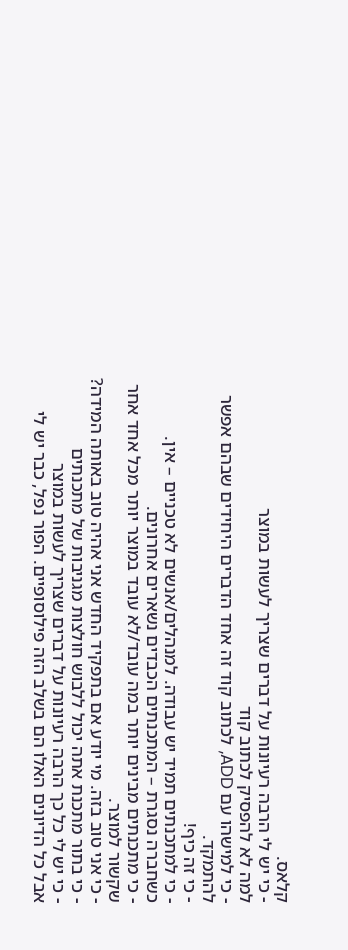קלאס.
- כי יש לי הרבה רעיונות על דברים שצריך לעשות במוצר
למה לא להפסיק לכתוב קוד
- כי למישהו עם ADD, לכתוב קוד זה אחד הדברים היחידים שבהם אפשר להתמקד.
- כי זה כיף!
- כי למתכנתים תמיד יש עבודה. למנהלים/אנשים לא טכניים – אין. כשחברה נסגרת – המתכנתים הכבדים נשארים אחרונים.
- כי מתכנתים מבינים יותר במה עובד/לא עובד במוצר יותר מכל אחד אחר שקשור למוצר.
- כי אני טוב בזה. מי יודע אם בתפקיד החדש אני אהיה טוב באותה המידה?
- כי בתור מתכנת אתה יכול ללבוש חולצות מגניבות של מתכנתים
- כי יש לי כל כך הרבה רעיונות על דברים שצריך לעשות במוצר
אבל כל הדיונים האלו הם בשלב הזה פילוסופיים. הפור נפל, כבר יש לי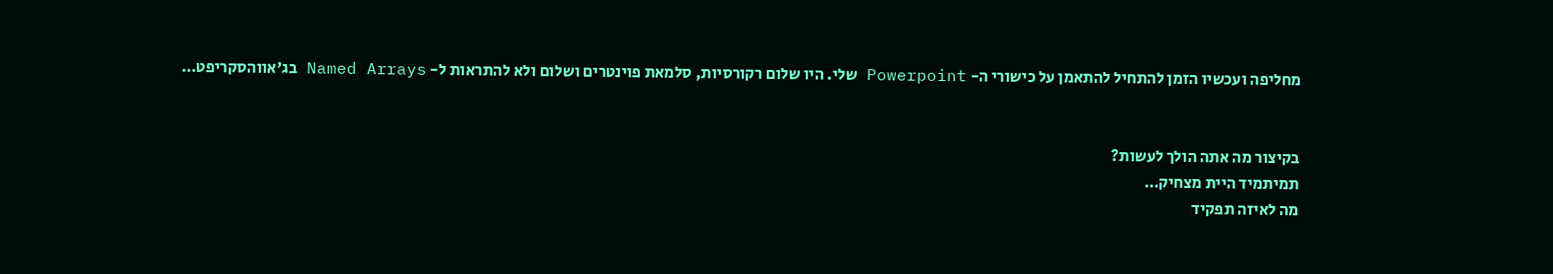מחליפה ועכשיו הזמן להתחיל להתאמן על כישורי ה- Powerpoint שלי. היו שלום רקורסיות, סלמאת פוינטרים ושלום ולא להתראות ל- Named Arrays בג'אווהסקריפט…


בקיצור מה אתה הולך לעשות?
תמיתמיד היית מצחיק…
מה לאיזה תפקיד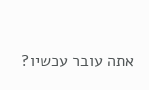אתה עובר עכשיו?